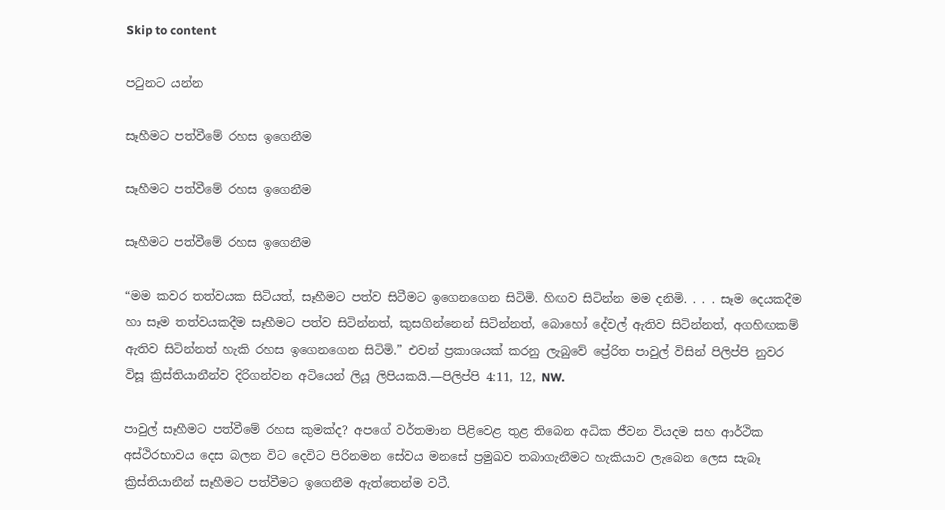Skip to content

පටුනට යන්න

සෑහීමට පත්වීමේ රහස ඉගෙනීම

සෑහීමට පත්වීමේ රහස ඉගෙනීම

සෑහීමට පත්වීමේ රහස ඉගෙනීම

“මම කවර තත්වයක සිටියත්, සෑහීමට පත්ව සිටීමට ඉගෙනගෙන සිටිමි. හිඟව සිටින්න මම දනිමි. . . . සෑම දෙයකදීම හා සෑම තත්වයකදීම සෑහීමට පත්ව සිටින්නත්, කුසගින්නෙන් සිටින්නත්, බොහෝ දේවල් ඇතිව සිටින්නත්, අගහිඟකම් ඇතිව සිටින්නත් හැකි රහස ඉගෙනගෙන සිටිමි.” එවන් ප්‍රකාශයක් කරනු ලැබුවේ ප්‍රේරිත පාවුල් විසින් පිලිප්පි නුවර විසූ ක්‍රිස්තියානීන්ව දිරිගන්වන අටියෙන් ලියූ ලිපියකයි.—පිලිප්පි 4:11, 12, NW.

පාවුල් සෑහීමට පත්වීමේ රහස කුමක්ද? අපගේ වර්තමාන පිළිවෙළ තුළ තිබෙන අධික ජීවන වියදම සහ ආර්ථික අස්ථිරභාවය දෙස බලන විට දෙවිට පිරිනමන සේවය මනසේ ප්‍රමුඛව තබාගැනීමට හැකියාව ලැබෙන ලෙස සැබෑ ක්‍රිස්තියානීන් සෑහීමට පත්වීමට ඉගෙනීම ඇත්තෙන්ම වටී.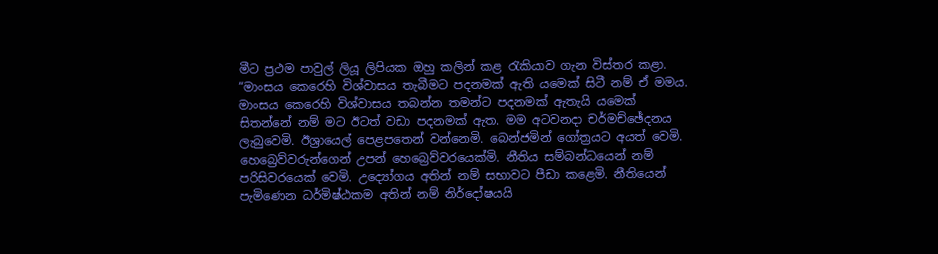මීට ප්‍රථම පාවුල් ලියූ ලිපියක ඔහු කලින් කළ රැකියාව ගැන විස්තර කළා. “මාංසය කෙරෙහි විශ්වාසය තැබීමට පදනමක් ඇති යමෙක් සිටී නම් ඒ මමය. මාංසය කෙරෙහි විශ්වාසය තබන්න තමන්ට පදනමක් ඇතැයි යමෙක් සිතන්නේ නම් මට ඊටත් වඩා පදනමක් ඇත. මම අටවනදා චර්මච්ඡේදනය ලැබුවෙමි. ඊශ්‍රායෙල් පෙළපතෙන් වන්නෙමි. බෙන්ජමින් ගෝත්‍රයට අයත් වෙමි. හෙබ්‍රෙව්වරුන්ගෙන් උපන් හෙබ්‍රෙව්වරයෙක්මි. නීතිය සම්බන්ධයෙන් නම් පරිසිවරයෙක් වෙමි. උද්‍යෝගය අතින් නම් සභාවට පීඩා කළෙමි. නීතියෙන් පැමිණෙන ධර්මිෂ්ඨකම අතින් නම් නිර්දෝෂයයි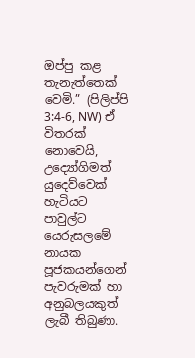ඔප්පු කළ තැනැත්තෙක් වෙමි.” (පිලිප්පි 3:4-6, NW) ඒ විතරක් නොවෙයි, උද්‍යෝගිමත් යුදෙව්වෙක් හැටියට පාවුල්ට යෙරුසලමේ නායක පූජකයන්ගෙන් පැවරුමක් හා අනුබලයකුත් ලැබී තිබුණා.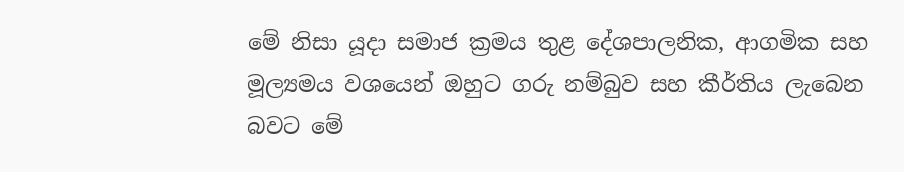මේ නිසා යූදා සමාජ ක්‍රමය තුළ දේශපාලනික, ආගමික සහ මූල්‍යමය වශයෙන් ඔහුට ගරු නම්බුව සහ කීර්තිය ලැබෙන බවට මේ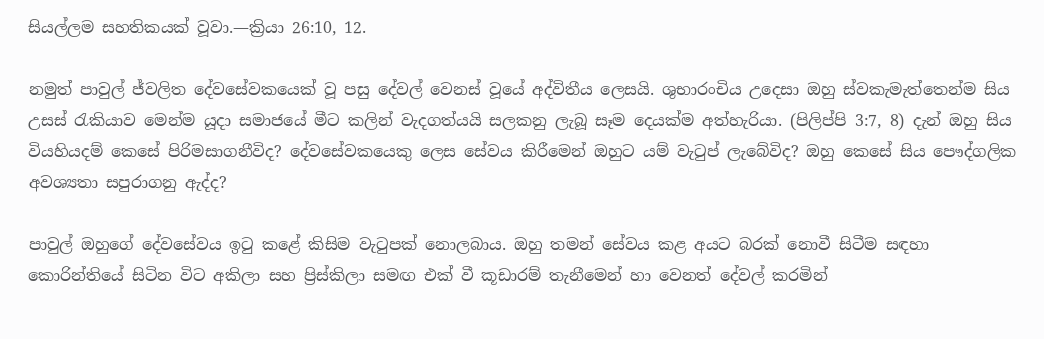සියල්ලම සහතිකයක් වූවා.—ක්‍රියා 26:10, 12.

නමුත් පාවුල් ජ්වලිත දේවසේවකයෙක් වූ පසු දේවල් වෙනස් වූයේ අද්විතීය ලෙසයි. ශුභාරංචිය උදෙසා ඔහු ස්වකැමැත්තෙන්ම සිය උසස් රැකියාව මෙන්ම යූදා සමාජයේ මීට කලින් වැදගත්යයි සලකනු ලැබූ සෑම දෙයක්ම අත්හැරියා. (පිලිප්පි 3:7, 8) දැන් ඔහු සිය වියහියදම් කෙසේ පිරිමසාගනීවිද? දේවසේවකයෙකු ලෙස සේවය කිරීමෙන් ඔහුට යම් වැටුප් ලැබේවිද? ඔහු කෙසේ සිය පෞද්ගලික අවශ්‍යතා සපුරාගනු ඇද්ද?

පාවුල් ඔහුගේ දේවසේවය ඉටු කළේ කිසිම වැටුපක් නොලබාය. ඔහු තමන් සේවය කළ අයට බරක් නොවී සිටීම සඳහා කොරින්තියේ සිටින විට අකිලා සහ ප්‍රිස්කිලා සමඟ එක් වී කූඩාරම් තැනීමෙන් හා වෙනත් දේවල් කරමින්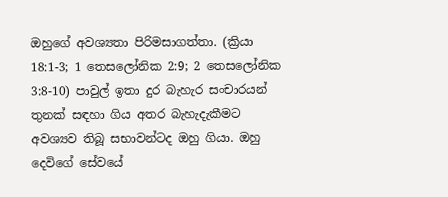ඔහුගේ අවශ්‍යතා පිරිමසාගත්තා. (ක්‍රියා 18:1-3; 1 තෙසලෝනික 2:9; 2 තෙසලෝනික 3:8-10) පාවුල් ඉතා දුර බැහැර සංචාරයන් තුනක් සඳහා ගිය අතර බැහැදැකීමට අවශ්‍යව තිබූ සභාවන්ටද ඔහු ගියා. ඔහු දෙවිගේ සේවයේ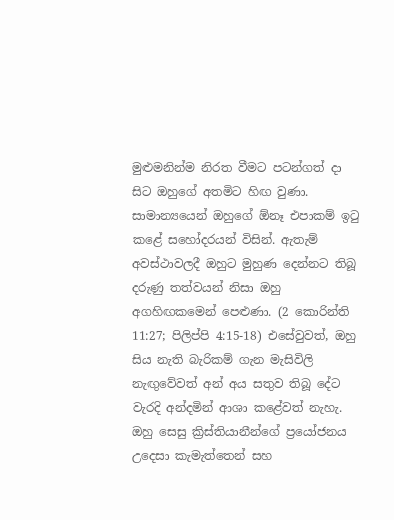මුළුමනින්ම නිරත වීමට පටන්ගත් දා සිට ඔහුගේ අතමිට හිඟ වුණා. සාමාන්‍යයෙන් ඔහුගේ ඕනෑ එපාකම් ඉටු කළේ සහෝදරයන් විසින්. ඇතැම් අවස්ථාවලදී ඔහුට මුහුණ දෙන්නට තිබූ දරුණු තත්වයන් නිසා ඔහු අගහිඟකමෙන් පෙළුණා. (2 කොරින්ති 11:27; පිලිප්පි 4:15-18) එසේවුවත්, ඔහු සිය නැති බැරිකම් ගැන මැසිවිලි නැඟුවේවත් අන් අය සතුව තිබූ දේට වැරදි අන්දමින් ආශා කළේවත් නැහැ. ඔහු සෙසු ක්‍රිස්තියානීන්ගේ ප්‍රයෝජනය උදෙසා කැමැත්තෙන් සහ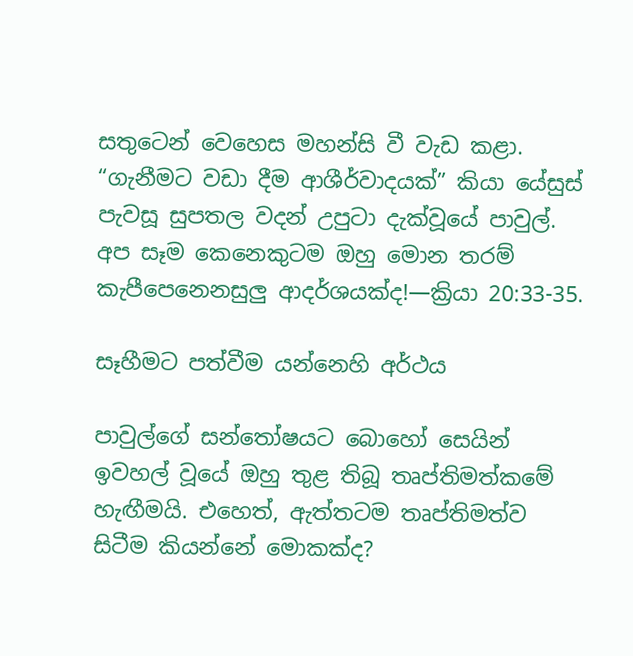සතුටෙන් වෙහෙස මහන්සි වී වැඩ කළා. “ගැනීමට වඩා දීම ආශීර්වාදයක්” කියා යේසුස් පැවසූ සුපතල වදන් උපුටා දැක්වූයේ පාවුල්. අප සෑම කෙනෙකුටම ඔහු මොන තරම් කැපීපෙනෙනසුලු ආදර්ශයක්ද!—ක්‍රියා 20:33-35.

සෑහීමට පත්වීම යන්නෙහි අර්ථය

පාවුල්ගේ සන්තෝෂයට බොහෝ සෙයින් ඉවහල් වූයේ ඔහු තුළ තිබූ තෘප්තිමත්කමේ හැඟීමයි. එහෙත්, ඇත්තටම තෘප්තිමත්ව සිටීම කියන්නේ මොකක්ද?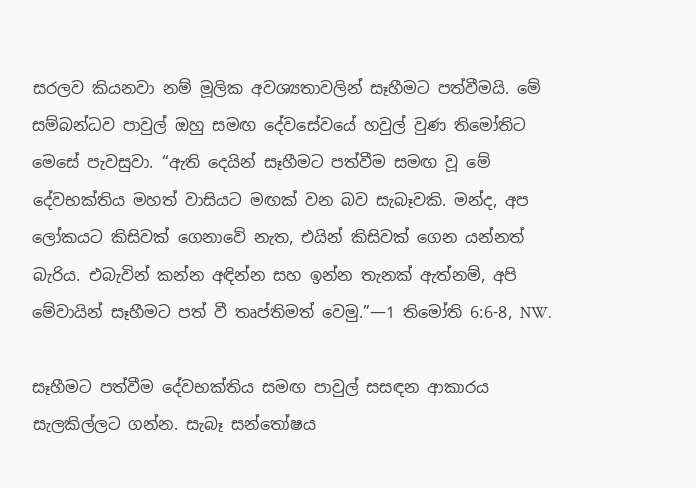සරලව කියනවා නම් මූලික අවශ්‍යතාවලින් සෑහීමට පත්වීමයි. මේ සම්බන්ධව පාවුල් ඔහු සමඟ දේවසේවයේ හවුල් වුණ තිමෝතිට මෙසේ පැවසුවා. “ඇති දෙයින් සෑහීමට පත්වීම සමඟ වූ මේ දේවභක්තිය මහත් වාසියට මඟක් වන බව සැබෑවකි. මන්ද, අප ලෝකයට කිසිවක් ගෙනාවේ නැත, එයින් කිසිවක් ගෙන යන්නත් බැරිය. එබැවින් කන්න අඳින්න සහ ඉන්න තැනක් ඇත්නම්, අපි මේවායින් සෑහීමට පත් වී තෘප්තිමත් වෙමු.”—1 තිමෝති 6:6-8, NW.

සෑහීමට පත්වීම දේවභක්තිය සමඟ පාවුල් සසඳන ආකාරය සැලකිල්ලට ගන්න. සැබෑ සන්තෝෂය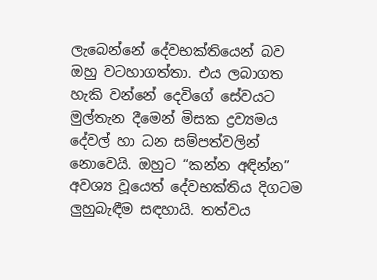ලැබෙන්නේ දේවභක්තියෙන් බව ඔහු වටහාගත්තා. එය ලබාගත හැකි වන්නේ දෙවිගේ සේවයට මුල්තැන දීමෙන් මිසක ද්‍රව්‍යමය දේවල් හා ධන සම්පත්වලින් නොවෙයි. ඔහුට “කන්න අඳින්න” අවශ්‍ය වූයෙත් දේවභක්තිය දිගටම ලුහුබැඳීම සඳහායි. තත්වය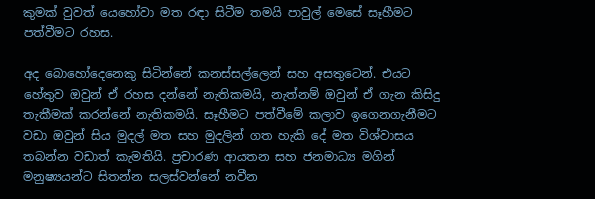කුමක් වුවත් යෙහෝවා මත රඳා සිටීම තමයි පාවුල් මෙසේ සෑහීමට පත්වීමට රහස.

අද බොහෝදෙනෙකු සිටින්නේ කනස්සල්ලෙන් සහ අසතුටෙන්. එයට හේතුව ඔවුන් ඒ රහස දන්නේ නැතිකමයි, නැත්නම් ඔවුන් ඒ ගැන කිසිදු තැකීමක් කරන්නේ නැතිකමයි. සෑහීමට පත්වීමේ කලාව ඉගෙනගැනීමට වඩා ඔවුන් සිය මුදල් මත සහ මුදලින් ගත හැකි දේ මත විශ්වාසය තබන්න වඩාත් කැමතියි. ප්‍රචාරණ ආයතන සහ ජනමාධ්‍ය මගින් මනුෂ්‍යයන්ට සිතන්න සලස්වන්නේ නවීන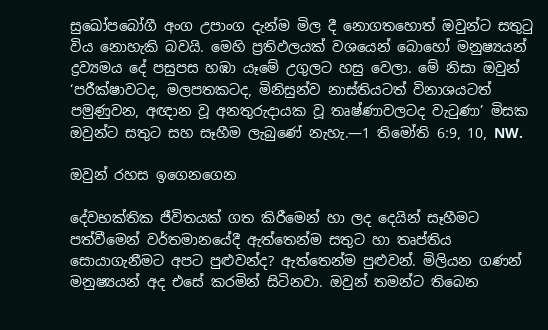සුඛෝපබෝගී අංග උපාංග දැන්ම මිල දී නොගතහොත් ඔවුන්ට සතුටු විය නොහැකි බවයි. මෙහි ප්‍රතිඵලයක් වශයෙන් බොහෝ මනුෂ්‍යයන් ද්‍රව්‍යමය දේ පසුපස හඹා යෑමේ උගුලට හසු වෙලා. මේ නිසා ඔවුන් ‘පරීක්ෂාවටද, මලපතකටද, මිනිසුන්ව නාස්තියටත් විනාශයටත් පමුණුවන, අඥාන වූ අනතුරුදායක වූ තෘෂ්ණාවලටද වැටුණා’ මිසක ඔවුන්ට සතුට සහ සෑහීම ලැබුණේ නැහැ.—1 තිමෝති 6:9, 10, NW.

ඔවුන් රහස ඉගෙනගෙන

දේවභක්තික ජීවිතයක් ගත කිරීමෙන් හා ලද දෙයින් සෑහීමට පත්වීමෙන් වර්තමානයේදී ඇත්තෙන්ම සතුට හා තෘප්තිය සොයාගැනීමට අපට පුළුවන්ද? ඇත්තෙන්ම පුළුවන්. මිලියන ගණන් මනුෂ්‍යයන් අද එසේ කරමින් සිටිනවා. ඔවුන් තමන්ට තිබෙන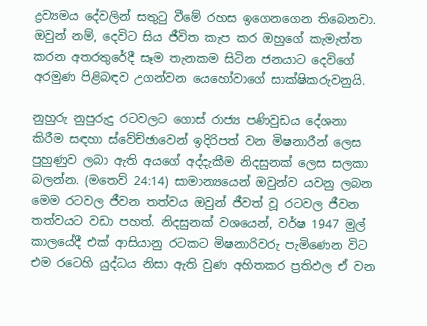ද්‍රව්‍යමය දේවලින් සතුටු වීමේ රහස ඉගෙනගෙන තිබෙනවා. ඔවුන් නම්, දෙවිට සිය ජීවිත කැප කර ඔහුගේ කැමැත්ත කරන අතරතුරේදී සෑම තැනකම සිටින ජනයාට දෙවිගේ අරමුණ පිළිබඳව උගන්වන යෙහෝවාගේ සාක්ෂිකරුවනුයි.

නුහුරු නුපුරුදු රටවලට ගොස් රාජ්‍ය පණිවුඩය දේශනා කිරීම සඳහා ස්වේච්ඡාවෙන් ඉදිරිපත් වන මිෂනාරීන් ලෙස පුහුණුව ලබා ඇති අයගේ අද්දැකීම නිදසුනක් ලෙස සලකා බලන්න. (මතෙව් 24:14) සාමාන්‍යයෙන් ඔවුන්ව යවනු ලබන මෙම රටවල ජීවන තත්වය ඔවුන් ජීවත් වූ රටවල ජීවන තත්වයට වඩා පහත්. නිදසුනක් වශයෙන්, වර්ෂ 1947 මුල් කාලයේදී එක් ආසියානු රටකට මිෂනාරිවරු පැමිණෙන විට එම රටෙහි යුද්ධය නිසා ඇති වුණ අහිතකර ප්‍රතිඵල ඒ වන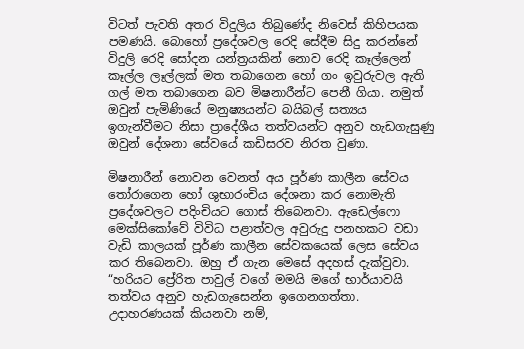විටත් පැවති අතර විදුලිය තිබුණේද නිවෙස් කිහිපයක පමණයි. බොහෝ ප්‍රදේශවල රෙදි සේදීම සිදු කරන්නේ විදුලි රෙදි සෝදන යන්ත්‍රයකින් නොව රෙදි කෑල්ලෙන් කෑල්ල ලෑල්ලක් මත තබාගෙන හෝ ගං ඉවුරුවල ඇති ගල් මත තබාගෙන බව මිෂනාරීන්ට පෙනී ගියා. නමුත් ඔවුන් පැමිණියේ මනුෂ්‍යයන්ට බයිබල් සත්‍යය ඉගැන්වීමට නිසා ප්‍රාදේශීය තත්වයන්ට අනුව හැඩගැසුණු ඔවුන් දේශනා සේවයේ කඩිසරව නිරත වුණා.

මිෂනාරීන් නොවන වෙනත් අය පූර්ණ කාලීන සේවය තෝරාගෙන හෝ ශුභාරංචිය දේශනා කර නොමැති ප්‍රදේශවලට පදිංචියට ගොස් තිබෙනවා. ඇඩෙල්ෆො මෙක්සිකෝවේ විවිධ පළාත්වල අවුරුදු පනහකට වඩා වැඩි කාලයක් පූර්ණ කාලීන සේවකයෙක් ලෙස සේවය කර තිබෙනවා. ඔහු ඒ ගැන මෙසේ අදහස් දැක්වුවා. “හරියට ප්‍රේරිත පාවුල් වගේ මමයි මගේ භාර්යාවයි තත්වය අනුව හැඩගැසෙන්න ඉගෙනගත්තා. උදාහරණයක් කියනවා නම්,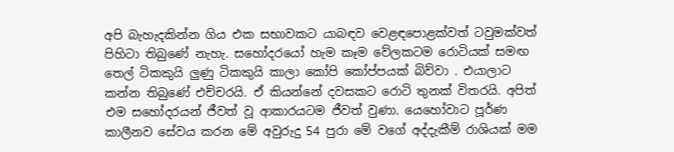අපි බැහැදකින්න ගිය එක සභාවකට යාබඳව වෙළඳපොළක්වත් ටවුමක්වත් පිහිටා තිබුණේ නැහැ. සහෝදරයෝ හැම කෑම වේලකටම රොටියක් සමඟ තෙල් ටිකකුයි ලුණු ටිකකුයි කාලා කෝපි කෝප්පයක් බිව්වා . එයාලාට කන්න තිබුණේ එච්චරයි. ඒ කියන්නේ දවසකට රොටි තුනක් විතරයි. අපිත් එම සහෝදරයන් ජීවත් වූ ආකාරයටම ජීවත් වුණා. යෙහෝවාට පූර්ණ කාලීනව සේවය කරන මේ අවුරුදු 54 පුරා මේ වගේ අද්දැකීම් රාශියක් මම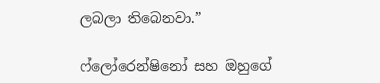ලබලා තිබෙනවා.”

ෆ්ලෝරෙන්ෂිනෝ සහ ඔහුගේ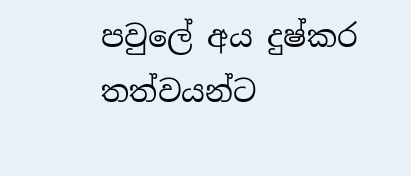පවුලේ අය දුෂ්කර තත්වයන්ට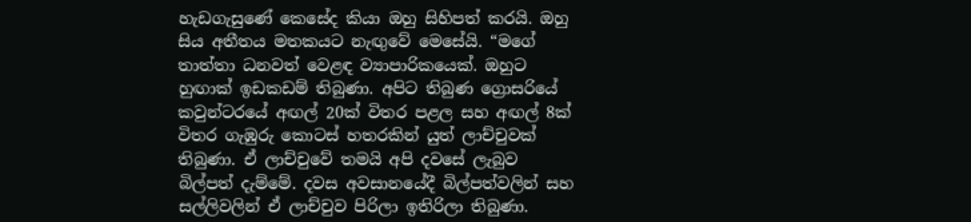හැඩගැසුණේ කෙසේද කියා ඔහු සිහිපත් කරයි. ඔහු සිය අතීතය මතකයට නැඟුවේ මෙසේයි. “මගේ තාත්තා ධනවත් වෙළඳ ව්‍යාපාරිකයෙක්. ඔහුට හුඟාක් ඉඩකඩම් තිබුණා. අපිට තිබුණ ග්‍රොසරියේ කවුන්ටරයේ අඟල් 20ක් විතර පළල සහ අඟල් 8ක් විතර ගැඹුරු කොටස් හතරකින් යුත් ලාච්චුවක් තිබුණා. ඒ ලාච්චුවේ තමයි අපි දවසේ ලැබුව බිල්පත් දැම්මේ. දවස අවසානයේදී බිල්පත්වලින් සහ සල්ලිවලින් ඒ ලාච්චුව පිරිලා ඉතිරිලා තිබුණා.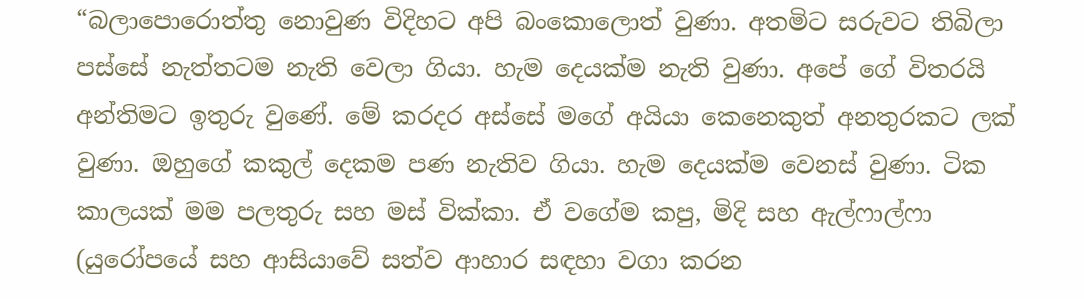“බලාපොරොත්තු නොවුණ විදිහට අපි බංකොලොත් වුණා. අතමිට සරුවට තිබිලා පස්සේ නැත්තටම නැති වෙලා ගියා. හැම දෙයක්ම නැති වුණා. අපේ ගේ විතරයි අන්තිමට ඉතුරු වුණේ. මේ කරදර අස්සේ මගේ අයියා කෙනෙකුත් අනතුරකට ලක් වුණා. ඔහුගේ කකුල් දෙකම පණ නැතිව ගියා. හැම දෙයක්ම වෙනස් වුණා. ටික කාලයක් මම පලතුරු සහ මස් වික්කා. ඒ වගේම කපු, මිදි සහ ඇල්ෆාල්ෆා (යුරෝපයේ සහ ආසියාවේ සත්ව ආහාර සඳහා වගා කරන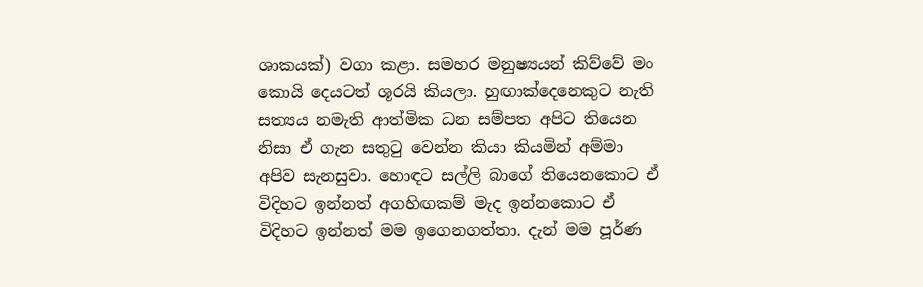ශාකයක්) වගා කළා. සමහර මනුෂ්‍යයන් කිව්වේ මං කොයි දෙයටත් ශූරයි කියලා. හුඟාක්දෙනෙකුට නැති සත්‍යය නමැති ආත්මික ධන සම්පත අපිට තියෙන නිසා ඒ ගැන සතුටු වෙන්න කියා කියමින් අම්මා අපිව සැනසුවා. හොඳට සල්ලි බාගේ තියෙනකොට ඒ විදිහට ඉන්නත් අගහිඟකම් මැද ඉන්නකොට ඒ විදිහට ඉන්නත් මම ඉගෙනගත්තා. දැන් මම පූර්ණ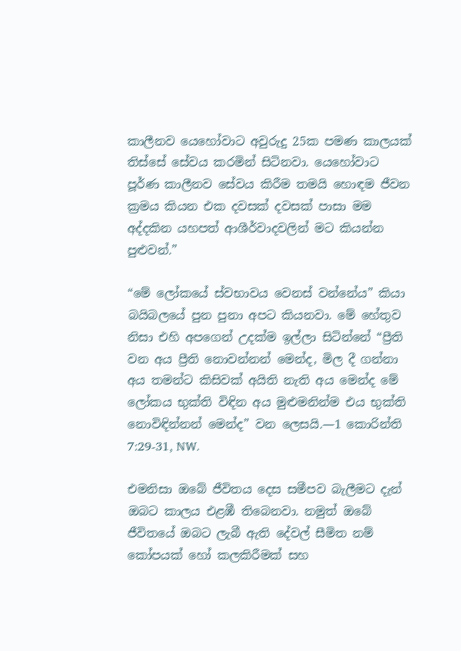කාලීනව යෙහෝවාට අවුරුදු 25ක පමණ කාලයක් තිස්සේ සේවය කරමින් සිටිනවා. යෙහෝවාට පූර්ණ කාලීනව සේවය කිරීම තමයි හොඳම ජීවන ක්‍රමය කියන එක දවසක් දවසක් පාසා මම අද්දකින යහපත් ආශීර්වාදවලින් මට කියන්න පුළුවන්.”

“මේ ලෝකයේ ස්වභාවය වෙනස් වන්නේය” කියා බයිබලයේ පුන පුනා අපට කියනවා. මේ හේතුව නිසා එහි අපගෙන් උදක්ම ඉල්ලා සිටින්නේ “ප්‍රීති වන අය ප්‍රීති නොවන්නන් මෙන්ද, මිල දී ගන්නා අය තමන්ට කිසිවක් අයිති නැති අය මෙන්ද මේ ලෝකය භුක්ති විඳින අය මුළුමනින්ම එය භුක්ති නොවිඳින්නන් මෙන්ද” වන ලෙසයි.—1 කොරින්ති 7:29-31, NW.

එමනිසා ඔබේ ජීවිතය දෙස සමීපව බැලීමට දැන් ඔබට කාලය එළඹී තිබෙනවා. නමුත් ඔබේ ජීවිතයේ ඔබට ලැබී ඇති දේවල් සීමිත නම් කෝපයක් හෝ කලකිරීමක් සහ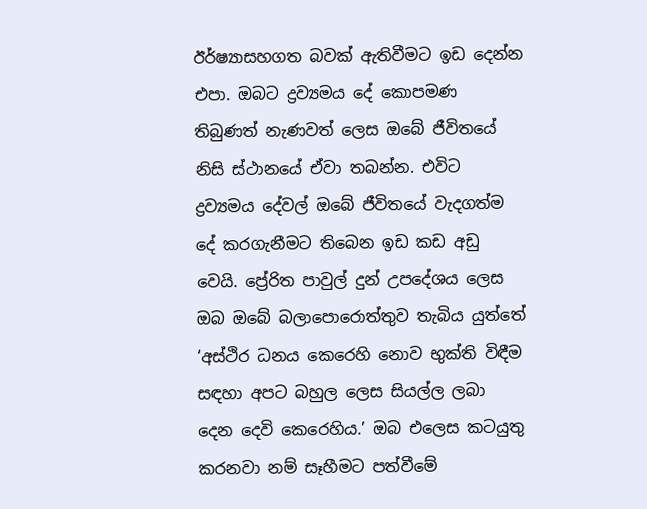ඊර්ෂ්‍යාසහගත බවක් ඇතිවීමට ඉඩ දෙන්න එපා. ඔබට ද්‍රව්‍යමය දේ කොපමණ තිබුණත් නැණවත් ලෙස ඔබේ ජීවිතයේ නිසි ස්ථානයේ ඒවා තබන්න. එවිට ද්‍රව්‍යමය දේවල් ඔබේ ජීවිතයේ වැදගත්ම දේ කරගැනීමට තිබෙන ඉඩ කඩ අඩු වෙයි. ප්‍රේරිත පාවුල් දුන් උපදේශය ලෙස ඔබ ඔබේ බලාපොරොත්තුව තැබිය යුත්තේ ‘අස්ථිර ධනය කෙරෙහි නොව භුක්ති විඳීම සඳහා අපට බහුල ලෙස සියල්ල ලබා දෙන දෙවි කෙරෙහිය.’ ඔබ එලෙස කටයුතු කරනවා නම් සෑහීමට පත්වීමේ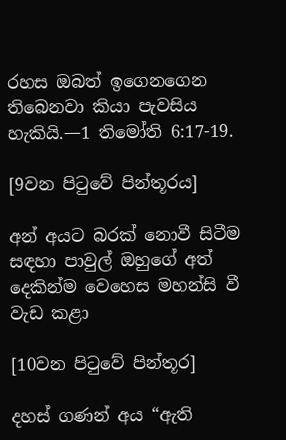රහස ඔබත් ඉගෙනගෙන තිබෙනවා කියා පැවසිය හැකියි.—1 තිමෝති 6:17-19.

[9වන පිටුවේ පින්තූරය]

අන් අයට බරක් නොවී සිටීම සඳහා පාවුල් ඔහුගේ අත් දෙකින්ම වෙහෙස මහන්සි වී වැඩ කළා

[10වන පිටුවේ පින්තූර]

දහස් ගණන් අය “ඇති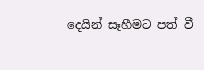දෙයින් සෑහීමට පත් වී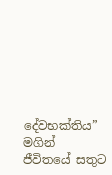දේවභක්තිය” මගින් ජීවිතයේ සතුට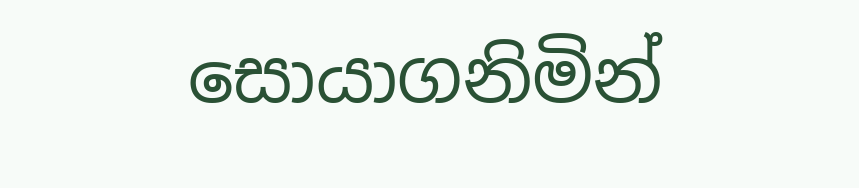සොයාගනිමින්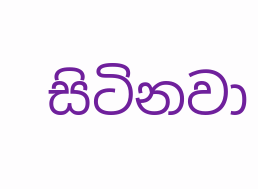සිටිනවා